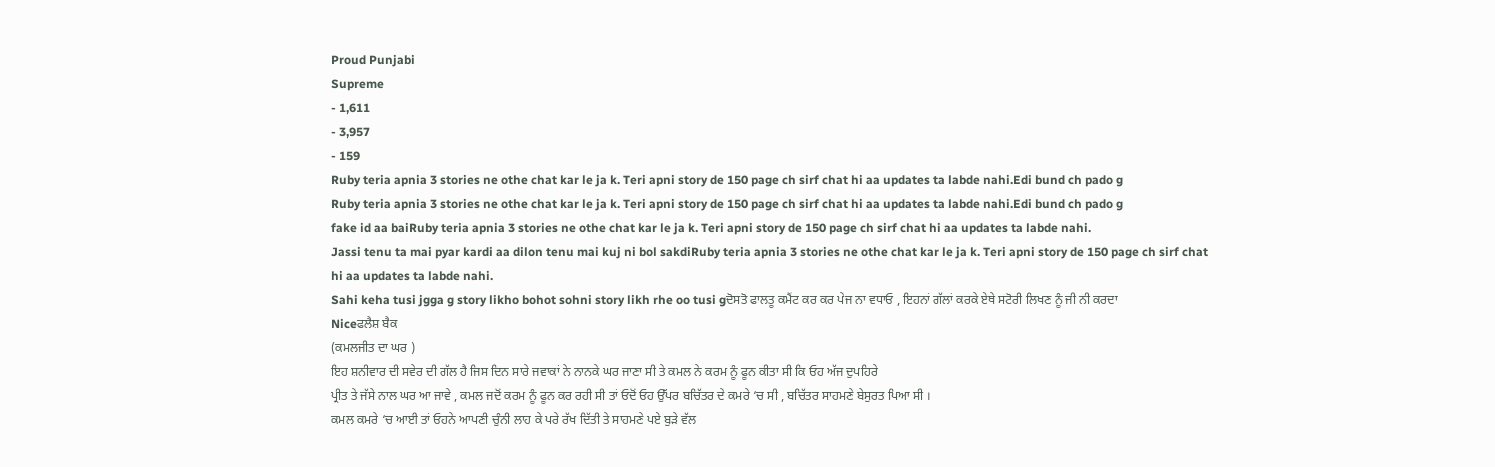Proud Punjabi
Supreme
- 1,611
- 3,957
- 159
Ruby teria apnia 3 stories ne othe chat kar le ja k. Teri apni story de 150 page ch sirf chat hi aa updates ta labde nahi.Edi bund ch pado g
Ruby teria apnia 3 stories ne othe chat kar le ja k. Teri apni story de 150 page ch sirf chat hi aa updates ta labde nahi.Edi bund ch pado g
fake id aa baiRuby teria apnia 3 stories ne othe chat kar le ja k. Teri apni story de 150 page ch sirf chat hi aa updates ta labde nahi.
Jassi tenu ta mai pyar kardi aa dilon tenu mai kuj ni bol sakdiRuby teria apnia 3 stories ne othe chat kar le ja k. Teri apni story de 150 page ch sirf chat hi aa updates ta labde nahi.
Sahi keha tusi jgga g story likho bohot sohni story likh rhe oo tusi gਦੋਸਤੋ ਫਾਲਤੂ ਕਮੈਂਟ ਕਰ ਕਰ ਪੇਜ ਨਾ ਵਧਾਓ , ਇਹਨਾਂ ਗੱਲਾਂ ਕਰਕੇ ਏਥੇ ਸਟੋਰੀ ਲਿਖਣ ਨੂੰ ਜੀ ਨੀ ਕਰਦਾ
Niceਫਲੈਸ਼ ਬੈਕ
(ਕਮਲਜੀਤ ਦਾ ਘਰ )
ਇਹ ਸ਼ਨੀਵਾਰ ਦੀ ਸਵੇਰ ਦੀ ਗੱਲ ਹੈ ਜਿਸ ਦਿਨ ਸਾਰੇ ਜਵਾਕਾਂ ਨੇ ਨਾਨਕੇ ਘਰ ਜਾਣਾ ਸੀ ਤੇ ਕਮਲ ਨੇ ਕਰਮ ਨੂੰ ਫੂਨ ਕੀਤਾ ਸੀ ਕਿ ਓਹ ਅੱਜ ਦੁਪਹਿਰੇ
ਪ੍ਰੀਤ ਤੇ ਜੱਸੇ ਨਾਲ ਘਰ ਆ ਜਾਵੇ , ਕਮਲ ਜਦੋਂ ਕਰਮ ਨੂੰ ਫੂਨ ਕਰ ਰਹੀ ਸੀ ਤਾਂ ਓਦੋਂ ਓਹ ਉੱਪਰ ਬਚਿੱਤਰ ਦੇ ਕਮਰੇ ‘ਚ ਸੀ , ਬਚਿੱਤਰ ਸਾਹਮਣੇ ਬੇਸੁਰਤ ਪਿਆ ਸੀ ।
ਕਮਲ ਕਮਰੇ ‘ਚ ਆਈ ਤਾਂ ਓਹਨੇ ਆਪਣੀ ਚੁੰਨੀ ਲਾਹ ਕੇ ਪਰੇ ਰੱਖ ਦਿੱਤੀ ਤੇ ਸਾਹਮਣੇ ਪਏ ਬੁੜੇ ਵੱਲ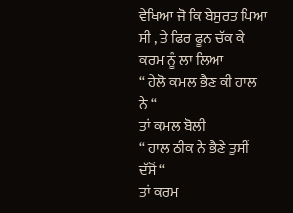ਵੇਖਿਆ ਜੋ ਕਿ ਬੇਸੁਰਤ ਪਿਆ ਸੀ , ਤੇ ਫਿਰ ਫੂਨ ਚੱਕ ਕੇ ਕਰਮ ਨੂੰ ਲਾ ਲਿਆ
“ ਹੇਲੋ ਕਮਲ ਭੈਣ ਕੀ ਹਾਲ ਨੇ “
ਤਾਂ ਕਮਲ ਬੋਲੀ
“ ਹਾਲ ਠੀਕ ਨੇ ਭੈਣੇ ਤੁਸੀਂ ਦੱਸੋਂ “
ਤਾਂ ਕਰਮ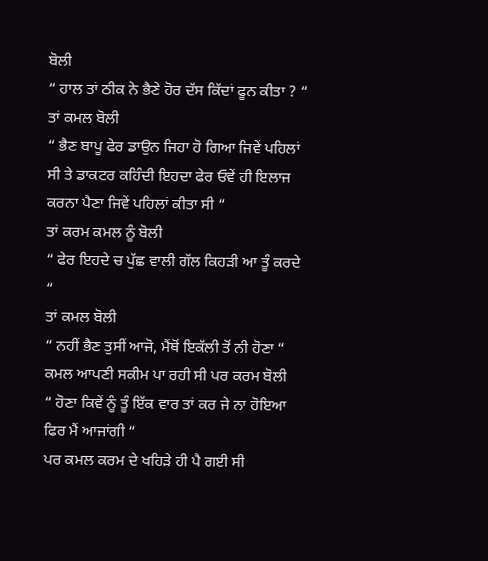ਬੋਲੀ
“ ਹਾਲ ਤਾਂ ਠੀਕ ਨੇ ਭੈਣੇ ਹੋਰ ਦੱਸ ਕਿੱਦਾਂ ਫੂਨ ਕੀਤਾ ? “
ਤਾਂ ਕਮਲ ਬੋਲੀ
“ ਭੈਣ ਬਾਪੂ ਫੇਰ ਡਾਉਨ ਜਿਹਾ ਹੋ ਗਿਆ ਜਿਵੇਂ ਪਹਿਲਾਂ ਸੀ ਤੇ ਡਾਕਟਰ ਕਹਿੰਦੀ ਇਹਦਾ ਫੇਰ ਓਵੇਂ ਹੀ ਇਲਾਜ ਕਰਨਾ ਪੈਣਾ ਜਿਵੇਂ ਪਹਿਲਾਂ ਕੀਤਾ ਸੀ “
ਤਾਂ ਕਰਮ ਕਮਲ ਨੂੰ ਬੋਲੀ
“ ਫੇਰ ਇਹਦੇ ਚ ਪੁੱਛ ਵਾਲੀ ਗੱਲ ਕਿਹੜੀ ਆ ਤੂੰ ਕਰਦੇ “
ਤਾਂ ਕਮਲ ਬੋਲੀ
“ ਨਹੀਂ ਭੈਣ ਤੁਸੀਂ ਆਜੋ, ਮੈਂਥੋਂ ਇਕੱਲੀ ਤੋਂ ਨੀ ਹੋਣਾ “
ਕਮਲ ਆਪਣੀ ਸਕੀਮ ਪਾ ਰਹੀ ਸੀ ਪਰ ਕਰਮ ਬੋਲੀ
“ ਹੋਣਾ ਕਿਵੇਂ ਨੂੰ ਤੂੰ ਇੱਕ ਵਾਰ ਤਾਂ ਕਰ ਜੇ ਨਾ ਹੋਇਆ ਫਿਰ ਮੈਂ ਆਜਾਂਗੀ “
ਪਰ ਕਮਲ ਕਰਮ ਦੇ ਖਹਿੜੇ ਹੀ ਪੈ ਗਈ ਸੀ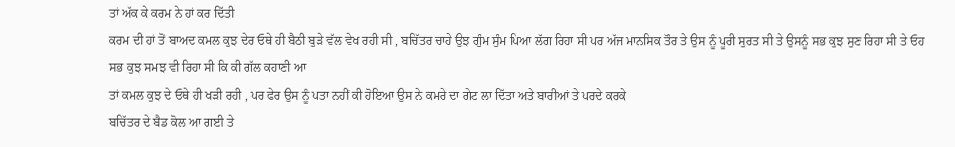ਤਾਂ ਅੱਕ ਕੇ ਕਰਮ ਨੇ ਹਾਂ ਕਰ ਦਿੱਤੀ
ਕਰਮ ਦੀ ਹਾਂ ਤੋਂ ਬਾਅਦ ਕਮਲ ਕੁਝ ਦੇਰ ਓਥੇ ਹੀ ਬੈਠੀ ਬੁੜੇ ਵੱਲ ਵੇਖ ਰਹੀ ਸੀ , ਬਚਿੱਤਰ ਚਾਹੇ ਉਝ ਗੁੰਮ ਸੁੰਮ ਪਿਆ ਲੱਗ ਰਿਹਾ ਸੀ ਪਰ ਅੱਜ ਮਾਨਸਿਕ ਤੌਰ ਤੇ ਉਸ ਨੂੰ ਪੂਰੀ ਸੁਰਤ ਸੀ ਤੇ ਉਸਨੂੰ ਸਭ ਕੁਝ ਸੁਣ ਰਿਹਾ ਸੀ ਤੇ ਓਹ ਸਭ ਕੁਝ ਸਮਝ ਵੀ ਰਿਹਾ ਸੀ ਕਿ ਕੀ ਗੱਲ ਕਹਾਣੀ ਆ
ਤਾਂ ਕਮਲ ਕੁਝ ਦੇ ਓਥੇ ਹੀ ਖੜੀ ਰਹੀ , ਪਰ ਫੇਰ ਉਸ ਨੂੰ ਪਤਾ ਨਹੀਂ ਕੀ ਹੋਇਆ ਉਸ ਨੇ ਕਮਰੇ ਦਾ ਗੇਟ ਲਾ ਦਿੱਤਾ ਅਤੇ ਬਾਰੀਆਂ ਤੇ ਪਰਦੇ ਕਰਕੇ
ਬਚਿੱਤਰ ਦੇ ਬੈਡ ਕੋਲ ਆ ਗਈ ਤੇ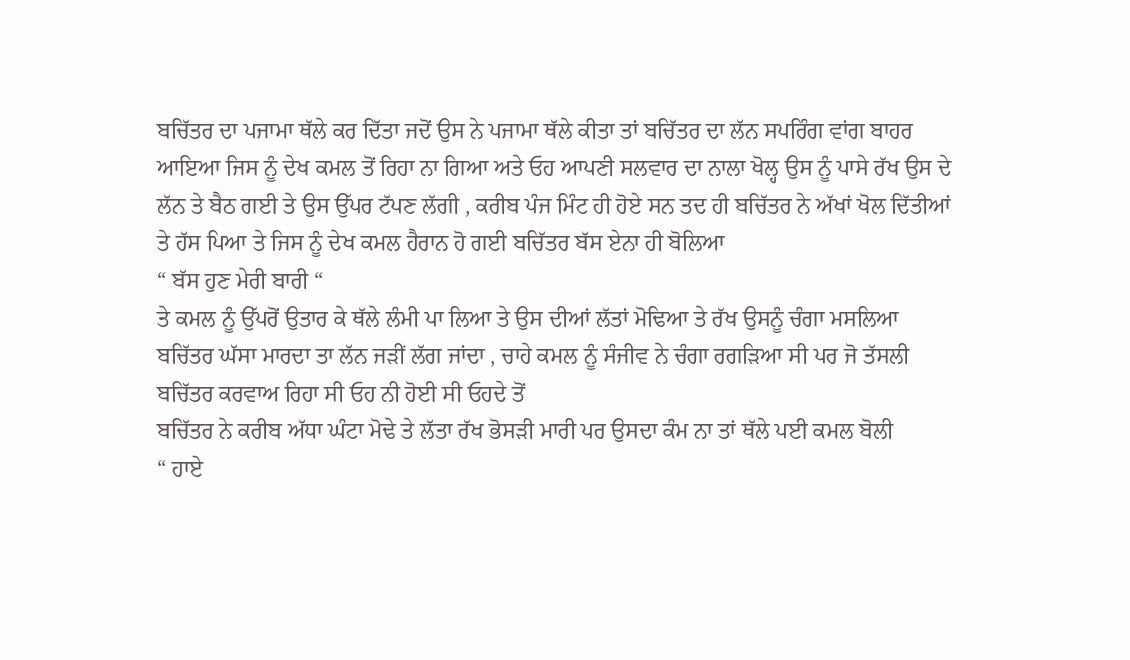ਬਚਿੱਤਰ ਦਾ ਪਜਾਮਾ ਥੱਲੇ ਕਰ ਦਿੱਤਾ ਜਦੋਂ ਉਸ ਨੇ ਪਜਾਮਾ ਥੱਲੇ ਕੀਤਾ ਤਾਂ ਬਚਿੱਤਰ ਦਾ ਲੱਨ ਸਪਰਿੰਗ ਵਾਂਗ ਬਾਹਰ ਆਇਆ ਜਿਸ ਨੂੰ ਦੇਖ ਕਮਲ ਤੋਂ ਰਿਹਾ ਨਾ ਗਿਆ ਅਤੇ ਓਹ ਆਪਣੀ ਸਲਵਾਰ ਦਾ ਨਾਲਾ ਖੋਲ੍ਹ ਉਸ ਨੂੰ ਪਾਸੇ ਰੱਖ ਉਸ ਦੇ ਲੱਨ ਤੇ ਬੈਠ ਗਈ ਤੇ ਉਸ ਉੱਪਰ ਟੱਪਣ ਲੱਗੀ , ਕਰੀਬ ਪੰਜ ਮਿੰਟ ਹੀ ਹੋਏ ਸਨ ਤਦ ਹੀ ਬਚਿੱਤਰ ਨੇ ਅੱਖਾਂ ਖੋਲ ਦਿੱਤੀਆਂ ਤੇ ਹੱਸ ਪਿਆ ਤੇ ਜਿਸ ਨੂੰ ਦੇਖ ਕਮਲ ਹੈਰਾਨ ਹੋ ਗਈ ਬਚਿੱਤਰ ਬੱਸ ਏਨਾ ਹੀ ਬੋਲਿਆ
“ ਬੱਸ ਹੁਣ ਮੇਰੀ ਬਾਰੀ “
ਤੇ ਕਮਲ ਨੂੰ ਉੱਪਰੋਂ ਉਤਾਰ ਕੇ ਥੱਲੇ ਲੰਮੀ ਪਾ ਲਿਆ ਤੇ ਉਸ ਦੀਆਂ ਲੱਤਾਂ ਮੋਢਿਆ ਤੇ ਰੱਖ ਉਸਨੂੰ ਚੰਗਾ ਮਸਲਿਆ
ਬਚਿੱਤਰ ਘੱਸਾ ਮਾਰਦਾ ਤਾ ਲੱਨ ਜੜੀਂ ਲੱਗ ਜਾਂਦਾ , ਚਾਹੇ ਕਮਲ ਨੂੰ ਸੰਜੀਵ ਨੇ ਚੰਗਾ ਰਗੜਿਆ ਸੀ ਪਰ ਜੋ ਤੱਸਲੀ ਬਚਿੱਤਰ ਕਰਵਾਅ ਰਿਹਾ ਸੀ ਓਹ ਨੀ ਹੋਈ ਸੀ ਓਹਦੇ ਤੋਂ
ਬਚਿੱਤਰ ਨੇ ਕਰੀਬ ਅੱਧਾ ਘੰਟਾ ਮੋਢੇ ਤੇ ਲੱਤਾ ਰੱਖ ਭੋਸੜੀ ਮਾਰੀ ਪਰ ਉਸਦਾ ਕੰਮ ਨਾ ਤਾਂ ਥੱਲੇ ਪਈ ਕਮਲ ਬੋਲੀ
“ ਹਾਏ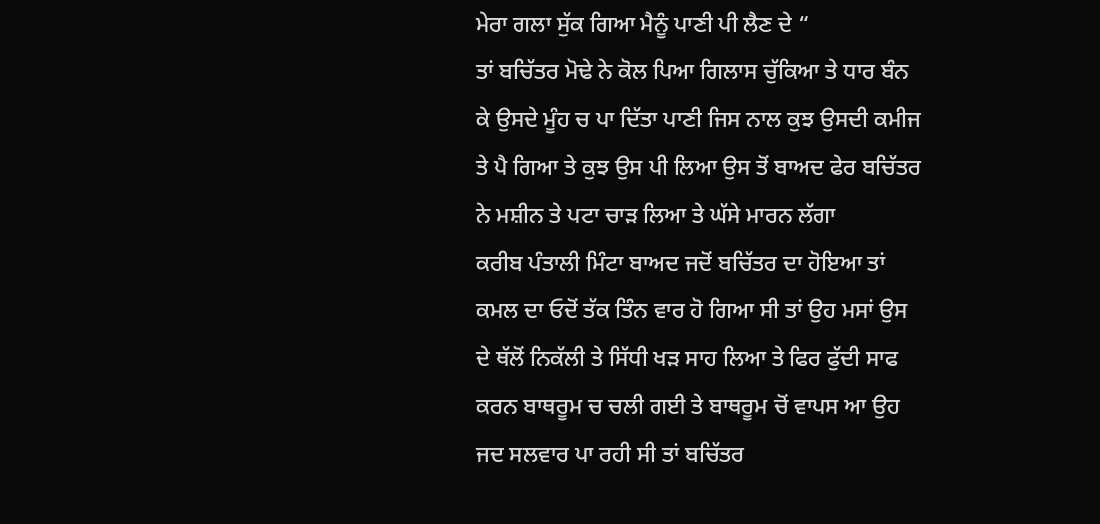ਮੇਰਾ ਗਲਾ ਸੁੱਕ ਗਿਆ ਮੈਨੂੰ ਪਾਣੀ ਪੀ ਲੈਣ ਦੇ “
ਤਾਂ ਬਚਿੱਤਰ ਮੋਢੇ ਨੇ ਕੋਲ ਪਿਆ ਗਿਲਾਸ ਚੁੱਕਿਆ ਤੇ ਧਾਰ ਬੰਨ ਕੇ ਉਸਦੇ ਮੂੰਹ ਚ ਪਾ ਦਿੱਤਾ ਪਾਣੀ ਜਿਸ ਨਾਲ ਕੁਝ ਉਸਦੀ ਕਮੀਜ ਤੇ ਪੈ ਗਿਆ ਤੇ ਕੁਝ ਉਸ ਪੀ ਲਿਆ ਉਸ ਤੋਂ ਬਾਅਦ ਫੇਰ ਬਚਿੱਤਰ ਨੇ ਮਸ਼ੀਨ ਤੇ ਪਟਾ ਚਾੜ ਲਿਆ ਤੇ ਘੱਸੇ ਮਾਰਨ ਲੱਗਾ
ਕਰੀਬ ਪੰਤਾਲੀ ਮਿੰਟਾ ਬਾਅਦ ਜਦੋਂ ਬਚਿੱਤਰ ਦਾ ਹੋਇਆ ਤਾਂ ਕਮਲ ਦਾ ਓਦੋਂ ਤੱਕ ਤਿੰਨ ਵਾਰ ਹੋ ਗਿਆ ਸੀ ਤਾਂ ਉਹ ਮਸਾਂ ਉਸ ਦੇ ਥੱਲੋਂ ਨਿਕੱਲੀ ਤੇ ਸਿੱਧੀ ਖੜ ਸਾਹ ਲਿਆ ਤੇ ਫਿਰ ਫੁੱਦੀ ਸਾਫ ਕਰਨ ਬਾਥਰੂਮ ਚ ਚਲੀ ਗਈ ਤੇ ਬਾਥਰੂਮ ਚੋਂ ਵਾਪਸ ਆ ਉਹ ਜਦ ਸਲਵਾਰ ਪਾ ਰਹੀ ਸੀ ਤਾਂ ਬਚਿੱਤਰ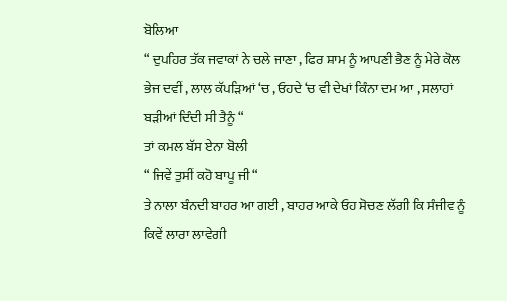ਬੋਲਿਆ
“ ਦੁਪਹਿਰ ਤੱਕ ਜਵਾਕਾਂ ਨੇ ਚਲੇ ਜਾਣਾ , ਫਿਰ ਸ਼ਾਮ ਨੂੰ ਆਪਣੀ ਭੈਣ ਨੂੰ ਮੇਰੇ ਕੋਲ ਭੇਜ ਦਵੀਂ , ਲਾਲ ਕੱਪੜਿਆਂ ‘ਚ , ਓਹਦੇ ‘ਚ ਵੀ ਦੇਖਾਂ ਕਿੰਨਾ ਦਮ ਆ , ਸਲਾਹਾਂ ਬੜੀਆਂ ਦਿੰਦੀ ਸੀ ਤੈਨੂੰ “
ਤਾਂ ਕਮਲ ਬੱਸ ਏਨਾ ਬੋਲੀ
“ ਜਿਵੇਂ ਤੁਸੀਂ ਕਹੋ ਬਾਪੂ ਜੀ “
ਤੇ ਨਾਲਾ ਬੰਨਦੀ ਬਾਹਰ ਆ ਗਈ , ਬਾਹਰ ਆਕੇ ਓਹ ਸੋਚਣ ਲੱਗੀ ਕਿ ਸੰਜੀਵ ਨੂੰ ਕਿਵੇਂ ਲਾਰਾ ਲਾਵੇਗੀ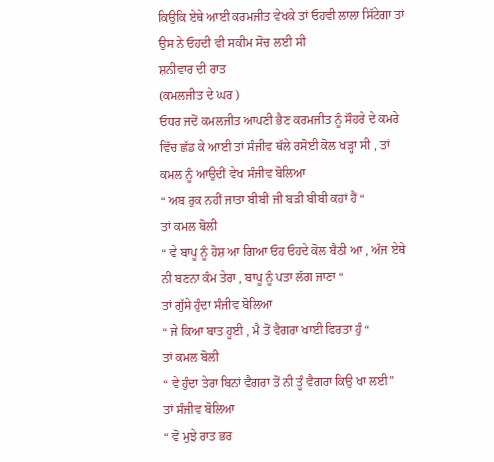ਕਿਉਕਿ ਏਥੇ ਆਈ ਕਰਮਜੀਤ ਵੇਖਕੇ ਤਾਂ ਓਹਵੀ ਲਾਲਾ ਸਿੱਟੇਗਾ ਤਾਂ ਉਸ ਨੇ ਓਹਦੀ ਵੀ ਸਕੀਮ ਸੋਚ ਲਈ ਸੀ
ਸ਼ਨੀਵਾਰ ਦੀ ਰਾਤ
(ਕਮਲਜੀਤ ਦੇ ਘਰ )
ਓਧਰ ਜਦੋਂ ਕਮਲਜੀਤ ਆਪਣੀ ਭੈਣ ਕਰਮਜੀਤ ਨੂੰ ਸੌਹਰੇ ਦੇ ਕਮਰੇ ਵਿੱਚ ਛੱਡ ਕੇ ਆਈ ਤਾਂ ਸੰਜੀਵ ਥੱਲੇ ਰਸੋਈ ਕੋਲ ਖੜ੍ਹਾ ਸੀ , ਤਾਂ ਕਮਲ ਨੂੰ ਆਉਦੀਂ ਵੇਖ ਸੰਜੀਵ ਬੋਲਿਆ
“ ਅਬ ਰੁਕ ਨਹੀਂ ਜਾਤਾ ਬੀਬੀ ਜੀ ਬੜੀ ਬੀਬੀ ਕਹਾਂ ਹੈਂ “
ਤਾਂ ਕਮਲ ਬੋਲੀ
“ ਵੇ ਬਾਪੂ ਨੂੰ ਹੋਸ਼ ਆ ਗਿਆ ਓਹ ਓਹਦੇ ਕੋਲ ਬੈਠੀ ਆ , ਅੱਜ ਏਥੇ ਨੀ ਬਣਨਾ ਕੰਮ ਤੇਰਾ , ਬਾਪੂ ਨੂੰ ਪਤਾ ਲੱਗ ਜਾਣਾ “
ਤਾਂ ਗੁੱਸੇ ਹੁੰਦਾ ਸੰਜੀਵ ਬੋਲਿਆ
“ ਜੇ ਕਿਆ ਬਾਤ ਹੂਈ , ਮੈ ਤੋਂ ਵੈਗਰਾ ਖਾਈ ਫਿਰਤਾ ਹੁੰ “
ਤਾਂ ਕਮਲ ਬੋਲੀ
“ ਵੇ ਹੁੰਦਾ ਤੇਰਾ ਬਿਨਾਂ ਵੈਗਰਾ ਤੋਂ ਨੀ ਤੂੰ ਵੈਗਰਾ ਕਿਉ ਖਾ ਲਈ”
ਤਾਂ ਸੰਜੀਵ ਬੋਲਿਆ
“ ਵੋ ਮੁਝੇ ਰਾਤ ਭਰ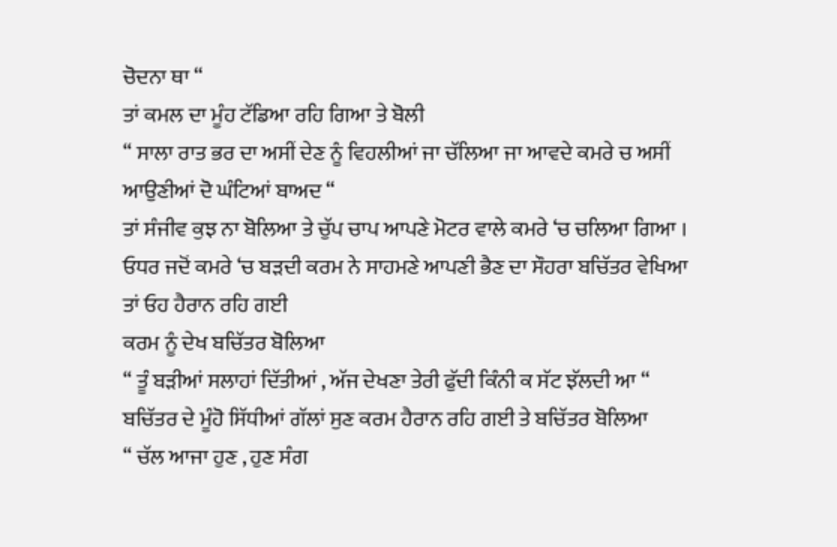ਚੋਦਨਾ ਥਾ “
ਤਾਂ ਕਮਲ ਦਾ ਮੂੰਹ ਟੱਡਿਆ ਰਹਿ ਗਿਆ ਤੇ ਬੋਲੀ
“ ਸਾਲਾ ਰਾਤ ਭਰ ਦਾ ਅਸੀਂ ਦੇਣ ਨੂੰ ਵਿਹਲੀਆਂ ਜਾ ਚੱਲਿਆ ਜਾ ਆਵਦੇ ਕਮਰੇ ਚ ਅਸੀਂ ਆਉਣੀਆਂ ਦੋ ਘੰਟਿਆਂ ਬਾਅਦ “
ਤਾਂ ਸੰਜੀਵ ਕੁਝ ਨਾ ਬੋਲਿਆ ਤੇ ਚੁੱਪ ਚਾਪ ਆਪਣੇ ਮੋਟਰ ਵਾਲੇ ਕਮਰੇ ‘ਚ ਚਲਿਆ ਗਿਆ ।
ਓਧਰ ਜਦੋਂ ਕਮਰੇ ‘ਚ ਬੜਦੀ ਕਰਮ ਨੇ ਸਾਹਮਣੇ ਆਪਣੀ ਭੈਣ ਦਾ ਸੌਹਰਾ ਬਚਿੱਤਰ ਵੇਖਿਆ ਤਾਂ ਓਹ ਹੈਰਾਨ ਰਹਿ ਗਈ
ਕਰਮ ਨੂੰ ਦੇਖ ਬਚਿੱਤਰ ਬੋਲਿਆ
“ ਤੂੰ ਬੜੀਆਂ ਸਲਾਹਾਂ ਦਿੱਤੀਆਂ , ਅੱਜ ਦੇਖਣਾ ਤੇਰੀ ਫੁੱਦੀ ਕਿੰਨੀ ਕ ਸੱਟ ਝੱਲਦੀ ਆ “
ਬਚਿੱਤਰ ਦੇ ਮੂੰਹੋ ਸਿੱਧੀਆਂ ਗੱਲਾਂ ਸੁਣ ਕਰਮ ਹੈਰਾਨ ਰਹਿ ਗਈ ਤੇ ਬਚਿੱਤਰ ਬੋਲਿਆ
“ ਚੱਲ ਆਜਾ ਹੁਣ , ਹੁਣ ਸੰਗ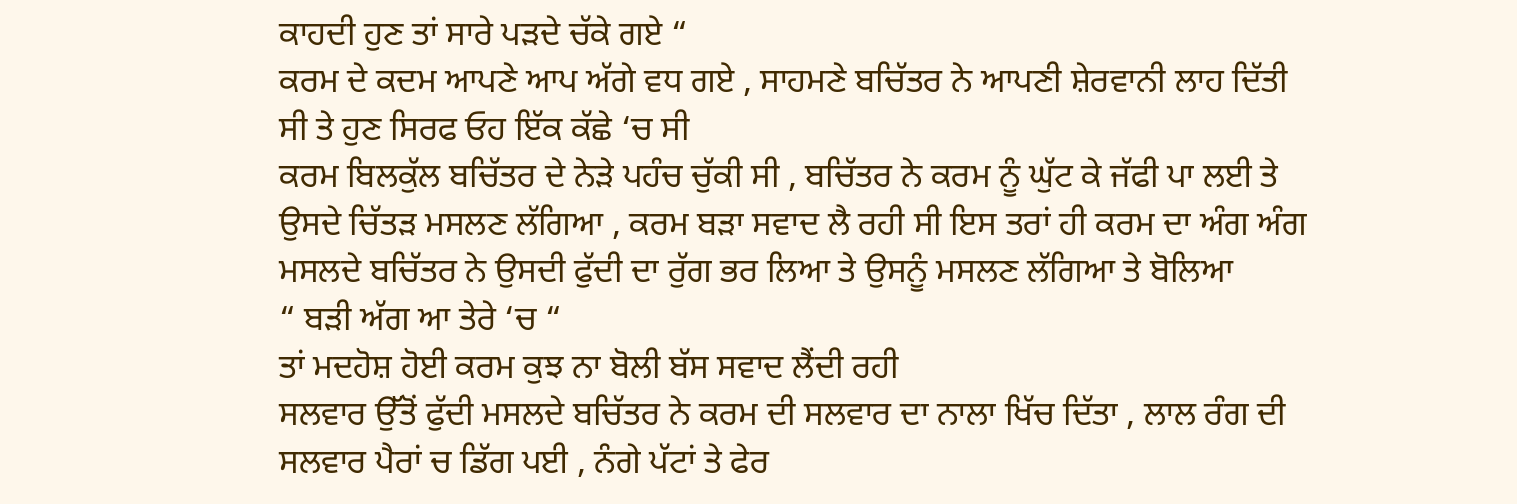ਕਾਹਦੀ ਹੁਣ ਤਾਂ ਸਾਰੇ ਪੜਦੇ ਚੱਕੇ ਗਏ “
ਕਰਮ ਦੇ ਕਦਮ ਆਪਣੇ ਆਪ ਅੱਗੇ ਵਧ ਗਏ , ਸਾਹਮਣੇ ਬਚਿੱਤਰ ਨੇ ਆਪਣੀ ਸ਼ੇਰਵਾਨੀ ਲਾਹ ਦਿੱਤੀ ਸੀ ਤੇ ਹੁਣ ਸਿਰਫ ਓਹ ਇੱਕ ਕੱਛੇ ‘ਚ ਸੀ
ਕਰਮ ਬਿਲਕੁੱਲ ਬਚਿੱਤਰ ਦੇ ਨੇੜੇ ਪਹੰਚ ਚੁੱਕੀ ਸੀ , ਬਚਿੱਤਰ ਨੇ ਕਰਮ ਨੂੰ ਘੁੱਟ ਕੇ ਜੱਫੀ ਪਾ ਲਈ ਤੇ ਉਸਦੇ ਚਿੱਤੜ ਮਸਲਣ ਲੱਗਿਆ , ਕਰਮ ਬੜਾ ਸਵਾਦ ਲੈ ਰਹੀ ਸੀ ਇਸ ਤਰਾਂ ਹੀ ਕਰਮ ਦਾ ਅੰਗ ਅੰਗ ਮਸਲਦੇ ਬਚਿੱਤਰ ਨੇ ਉਸਦੀ ਫੁੱਦੀ ਦਾ ਰੁੱਗ ਭਰ ਲਿਆ ਤੇ ਉਸਨੂੰ ਮਸਲਣ ਲੱਗਿਆ ਤੇ ਬੋਲਿਆ
“ ਬੜੀ ਅੱਗ ਆ ਤੇਰੇ ‘ਚ “
ਤਾਂ ਮਦਹੋਸ਼ ਹੋਈ ਕਰਮ ਕੁਝ ਨਾ ਬੋਲੀ ਬੱਸ ਸਵਾਦ ਲੈਂਦੀ ਰਹੀ
ਸਲਵਾਰ ਉੱਤੋਂ ਫੁੱਦੀ ਮਸਲਦੇ ਬਚਿੱਤਰ ਨੇ ਕਰਮ ਦੀ ਸਲਵਾਰ ਦਾ ਨਾਲਾ ਖਿੱਚ ਦਿੱਤਾ , ਲਾਲ ਰੰਗ ਦੀ ਸਲਵਾਰ ਪੈਰਾਂ ਚ ਡਿੱਗ ਪਈ , ਨੰਗੇ ਪੱਟਾਂ ਤੇ ਫੇਰ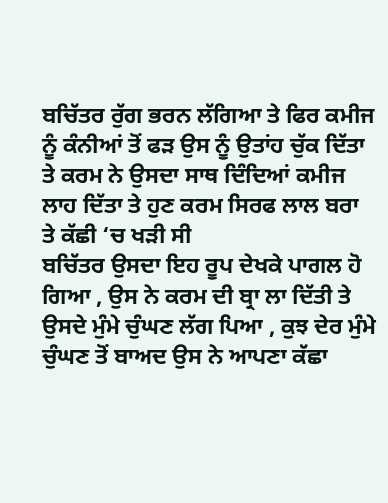ਬਚਿੱਤਰ ਰੁੱਗ ਭਰਨ ਲੱਗਿਆ ਤੇ ਫਿਰ ਕਮੀਜ ਨੂੰ ਕੰਨੀਆਂ ਤੋਂ ਫੜ ਉਸ ਨੂੰ ਉਤਾਂਹ ਚੁੱਕ ਦਿੱਤਾ ਤੇ ਕਰਮ ਨੇ ਉਸਦਾ ਸਾਥ ਦਿੰਦਿਆਂ ਕਮੀਜ ਲਾਹ ਦਿੱਤਾ ਤੇ ਹੁਣ ਕਰਮ ਸਿਰਫ ਲਾਲ ਬਰਾ ਤੇ ਕੱਛੀ ‘ਚ ਖੜੀ ਸੀ
ਬਚਿੱਤਰ ਉਸਦਾ ਇਹ ਰੂਪ ਦੇਖਕੇ ਪਾਗਲ ਹੋ ਗਿਆ , ਉਸ ਨੇ ਕਰਮ ਦੀ ਬ੍ਰਾ ਲਾ ਦਿੱਤੀ ਤੇ ਉਸਦੇ ਮੁੰਮੇ ਚੁੰਘਣ ਲੱਗ ਪਿਆ , ਕੁਝ ਦੇਰ ਮੁੰਮੇ ਚੁੰਘਣ ਤੋਂ ਬਾਅਦ ਉਸ ਨੇ ਆਪਣਾ ਕੱਛਾ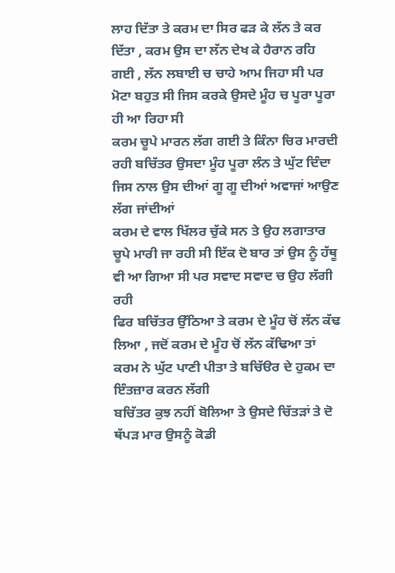ਲਾਹ ਦਿੱਤਾ ਤੇ ਕਰਮ ਦਾ ਸਿਰ ਫੜ ਕੇ ਲੱਨ ਤੇ ਕਰ ਦਿੱਤਾ , ਕਰਮ ਉਸ ਦਾ ਲੱਨ ਦੇਖ ਕੇ ਹੈਰਾਨ ਰਹਿ ਗਈ , ਲੱਨ ਲਬਾਈ ਚ ਚਾਹੇ ਆਮ ਜਿਹਾ ਸੀ ਪਰ ਮੋਟਾ ਬਹੁਤ ਸੀ ਜਿਸ ਕਰਕੇ ਉਸਦੇ ਮੂੰਹ ਚ ਪੂਰਾ ਪੂਰਾ ਹੀ ਆ ਰਿਹਾ ਸੀ
ਕਰਮ ਚੂਪੇ ਮਾਰਨ ਲੱਗ ਗਈ ਤੇ ਕਿੰਨਾ ਚਿਰ ਮਾਰਦੀ ਰਹੀ ਬਚਿੱਤਰ ਉਸਦਾ ਮੂੰਹ ਪੂਰਾ ਲੰਨ ਤੇ ਘੁੱਟ ਦਿੰਦਾ ਜਿਸ ਨਾਲ ਉਸ ਦੀਆਂ ਗੂ ਗੂ ਦੀਆਂ ਅਵਾਜਾਂ ਆਉਣ ਲੱਗ ਜਾਂਦੀਆਂ
ਕਰਮ ਦੇ ਵਾਲ ਖਿੱਲਰ ਚੁੱਕੇ ਸਨ ਤੇ ਉਹ ਲਗਾਤਾਰ ਚੂਪੇ ਮਾਰੀ ਜਾ ਰਹੀ ਸੀ ਇੱਕ ਦੋ ਬਾਰ ਤਾਂ ਉਸ ਨੂੰ ਹੱਥੂ ਵੀ ਆ ਗਿਆ ਸੀ ਪਰ ਸਵਾਦ ਸਵਾਦ ਚ ਉਹ ਲੱਗੀ ਰਹੀ
ਫਿਰ ਬਚਿੱਤਰ ਉੱਠਿਆ ਤੇ ਕਰਮ ਦੇ ਮੂੰਹ ਚੋਂ ਲੱਨ ਕੱਢ ਲਿਆ , ਜਦੋਂ ਕਰਮ ਦੇ ਮੂੰਹ ਚੋਂ ਲੱਨ ਕੱਢਿਆ ਤਾਂ ਕਰਮ ਨੇ ਘੁੱਟ ਪਾਣੀ ਪੀਤਾ ਤੇ ਬਚਿੱੳਰ ਦੇ ਹੁਕਮ ਦਾ ਇੰਤਜ਼ਾਰ ਕਰਨ ਲੱਗੀ
ਬਚਿੱਤਰ ਕੁਝ ਨਹੀਂ ਬੋਲਿਆ ਤੇ ਉਸਦੇ ਚਿੱਤੜਾਂ ਤੇ ਦੋ ਥੱਪੜ ਮਾਰ ਉਸਨੂੰ ਕੋਡੀ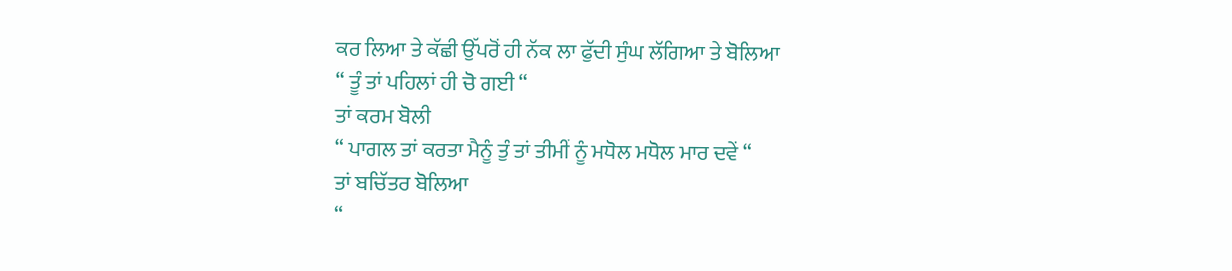ਕਰ ਲਿਆ ਤੇ ਕੱਛੀ ਉੱਪਰੋਂ ਹੀ ਨੱਕ ਲਾ ਫੁੱਦੀ ਸੁੰਘ ਲੱਗਿਆ ਤੇ ਬੋਲਿਆ
“ ਤੂੰ ਤਾਂ ਪਹਿਲਾਂ ਹੀ ਚੋ ਗਈ “
ਤਾਂ ਕਰਮ ਬੋਲੀ
“ ਪਾਗਲ ਤਾਂ ਕਰਤਾ ਮੈਨੂੰ ਤੁੰ ਤਾਂ ਤੀਮੀਂ ਨੂੰ ਮਧੋਲ ਮਧੋਲ ਮਾਰ ਦਵੇਂ “
ਤਾਂ ਬਚਿੱਤਰ ਬੋਲਿਆ
“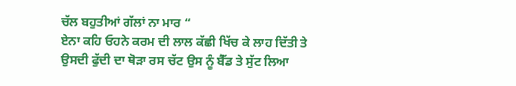ਚੱਲ ਬਹੁਤੀਆਂ ਗੱਲਾਂ ਨਾ ਮਾਰ “
ਏਨਾ ਕਹਿ ਓਹਨੇ ਕਰਮ ਦੀ ਲਾਲ ਕੱਛੀ ਖਿੱਚ ਕੇ ਲਾਹ ਦਿੱਤੀ ਤੇ ਉਸਦੀ ਫੁੱਦੀ ਦਾ ਥੋੜਾ ਰਸ ਚੱਟ ਉਸ ਨੂੰ ਬੈੱਡ ਤੇ ਸੁੱਟ ਲਿਆ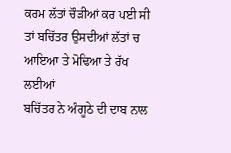ਕਰਮ ਲੱਤਾਂ ਚੌੜੀਆਂ ਕਰ ਪਈ ਸੀ ਤਾਂ ਬਚਿੱਤਰ ਉਸਦੀਆਂ ਲੱਤਾਂ ਚ ਆਇਆ ਤੇ ਮੋਢਿਆ ਤੇ ਰੱਖ ਲਈਆਂ
ਬਚਿੱਤਰ ਨੇ ਅੰਗੂਠੇ ਦੀ ਦਾਬ ਨਾਲ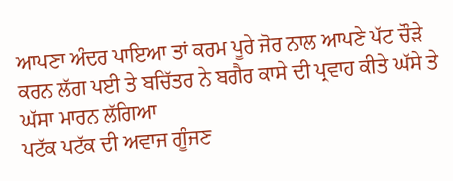ਆਪਣਾ ਅੰਦਰ ਪਾਇਆ ਤਾਂ ਕਰਮ ਪੂਰੇ ਜੋਰ ਨਾਲ ਆਪਣੇ ਪੱਟ ਚੌੜੇ ਕਰਨ ਲੱਗ ਪਈ ਤੇ ਬਚਿੱਤਰ ਨੇ ਬਗੈਰ ਕਾਸੇ ਦੀ ਪ੍ਰਵਾਹ ਕੀਤੇ ਘੱਸੇ ਤੇ ਘੱਸਾ ਮਾਰਨ ਲੱਗਿਆ
ਪਟੱਕ ਪਟੱਕ ਦੀ ਅਵਾਜ ਗੂੰਜਣ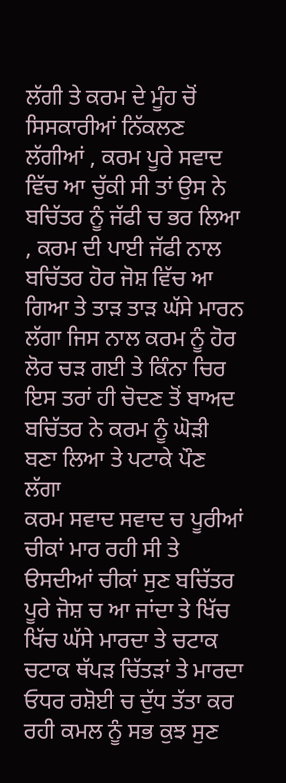ਲੱਗੀ ਤੇ ਕਰਮ ਦੇ ਮੂੰਹ ਚੋਂ ਸਿਸਕਾਰੀਆਂ ਨਿੱਕਲਣ ਲੱਗੀਆਂ , ਕਰਮ ਪੂਰੇ ਸਵਾਦ ਵਿੱਚ ਆ ਚੁੱਕੀ ਸੀ ਤਾਂ ਉਸ ਨੇ ਬਚਿੱਤਰ ਨੂੰ ਜੱਫੀ ਚ ਭਰ ਲਿਆ , ਕਰਮ ਦੀ ਪਾਈ ਜੱਫੀ ਨਾਲ ਬਚਿੱਤਰ ਹੋਰ ਜੋਸ਼ ਵਿੱਚ ਆ ਗਿਆ ਤੇ ਤਾੜ ਤਾੜ ਘੱਸੇ ਮਾਰਨ ਲੱਗਾ ਜਿਸ ਨਾਲ ਕਰਮ ਨੂੰ ਹੋਰ ਲੋਰ ਚੜ ਗਈ ਤੇ ਕਿੰਨਾ ਚਿਰ ਇਸ ਤਰਾਂ ਹੀ ਚੋਦਣ ਤੋਂ ਬਾਅਦ ਬਚਿੱਤਰ ਨੇ ਕਰਮ ਨੂੰ ਘੋੜੀ ਬਣਾ ਲਿਆ ਤੇ ਪਟਾਕੇ ਪੌਣ ਲੱਗਾ
ਕਰਮ ਸਵਾਦ ਸਵਾਦ ਚ ਪੂਰੀਆਂ ਚੀਕਾਂ ਮਾਰ ਰਹੀ ਸੀ ਤੇ ੳਸਦੀਆਂ ਚੀਕਾਂ ਸੁਣ ਬਚਿੱਤਰ ਪੂਰੇ ਜੋਸ਼ ਚ ਆ ਜਾਂਦਾ ਤੇ ਖਿੱਚ ਖਿੱਚ ਘੱਸੇ ਮਾਰਦਾ ਤੇ ਚਟਾਕ ਚਟਾਕ ਥੱਪੜ ਚਿੱਤੜਾਂ ਤੇ ਮਾਰਦਾ
ਓਧਰ ਰਸ਼ੋਈ ਚ ਦੁੱਧ ਤੱਤਾ ਕਰ ਰਹੀ ਕਮਲ ਨੂੰ ਸਭ ਕੁਝ ਸੁਣ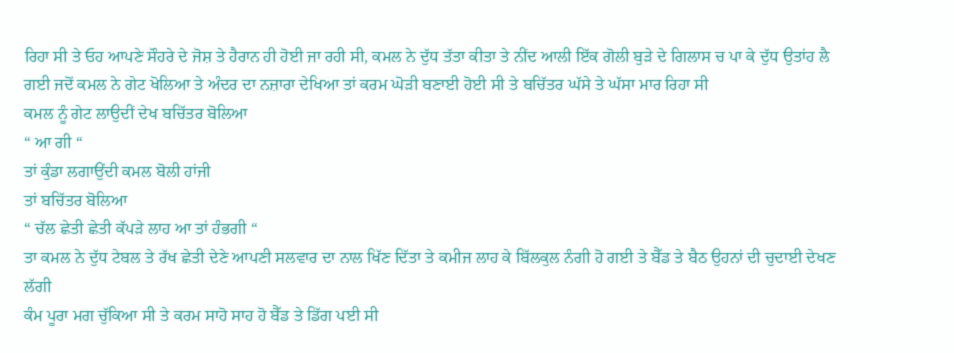ਰਿਹਾ ਸੀ ਤੇ ਓਹ ਆਪਣੇ ਸੌਹਰੇ ਦੇ ਜੋਸ਼ ਤੇ ਹੈਰਾਨ ਹੀ ਹੋਈ ਜਾ ਰਹੀ ਸੀ, ਕਮਲ ਨੇ ਦੁੱਧ ਤੱਤਾ ਕੀਤਾ ਤੇ ਨੀਂਦ ਆਲੀ ਇੱਕ ਗੋਲੀ ਬੁੜੇ ਦੇ ਗਿਲਾਸ ਚ ਪਾ ਕੇ ਦੁੱਧ ਉਤਾਂਹ ਲੈ ਗਈ ਜਦੋਂ ਕਮਲ ਨੇ ਗੇਟ ਖੋਲਿਆ ਤੇ ਅੰਦਰ ਦਾ ਨਜ਼ਾਰਾ ਦੇਖਿਆ ਤਾਂ ਕਰਮ ਘੋੜੀ ਬਣਾਈ ਹੋਈ ਸੀ ਤੇ ਬਚਿੱਤਰ ਘੱਸੇ ਤੇ ਘੱਸਾ ਮਾਰ ਰਿਹਾ ਸੀ
ਕਮਲ ਨੂੰ ਗੇਟ ਲਾਉਦੀਂ ਦੇਖ ਬਚਿੱਤਰ ਬੋਲਿਆ
“ ਆ ਗੀ “
ਤਾਂ ਕੁੰਡਾ ਲਗਾਉਂਦੀ ਕਮਲ ਬੋਲੀ ਹਾਂਜੀ
ਤਾਂ ਬਚਿੱਤਰ ਬੋਲਿਆ
“ ਚੱਲ ਛੇਤੀ ਛੇਤੀ ਕੱਪੜੇ ਲਾਹ ਆ ਤਾਂ ਹੰਭਗੀ “
ਤਾ ਕਮਲ ਨੇ ਦੁੱਧ ਟੇਬਲ ਤੇ ਰੱਖ ਛੇਤੀ ਦੇਣੇ ਆਪਣੀ ਸਲਵਾਰ ਦਾ ਨਾਲ ਖਿੱਣ ਦਿੱਤਾ ਤੇ ਕਮੀਜ ਲਾਹ ਕੇ ਬਿੱਲਕੁਲ ਨੰਗੀ ਹੋ ਗਈ ਤੇ ਬੈੱਡ ਤੇ ਬੈਠ ਉਹਨਾਂ ਦੀ ਚੁਦਾਈ ਦੇਖਣ ਲੱਗੀ
ਕੰਮ ਪੂਰਾ ਮਗ ਚੁੱਕਿਆ ਸੀ ਤੇ ਕਰਮ ਸਾਹੋ ਸਾਹ ਹੋ ਬੈੱਡ ਤੇ ਡਿੱਗ ਪਈ ਸੀ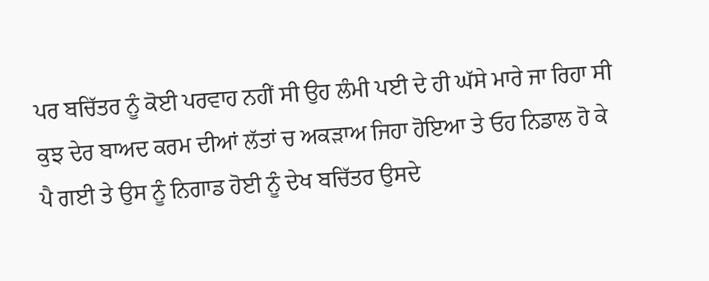ਪਰ ਬਚਿੱਤਰ ਨੂੰ ਕੋਈ ਪਰਵਾਹ ਨਹੀਂ ਸੀ ਉਹ ਲੰਮੀ ਪਈ ਦੇ ਹੀ ਘੱਸੇ ਮਾਰੇ ਜਾ ਰਿਹਾ ਸੀ ਕੁਝ ਦੇਰ ਬਾਅਦ ਕਰਮ ਦੀਆਂ ਲੱਤਾਂ ਚ ਅਕੜਾਅ ਜਿਹਾ ਹੋਇਆ ਤੇ ਓਹ ਨਿਡਾਲ ਹੋ ਕੇ ਪੈ ਗਈ ਤੇ ਉਸ ਨੂੰ ਨਿਗਾਡ ਹੋਈ ਨੂੰ ਦੇਖ ਬਚਿੱਤਰ ਉਸਦੇ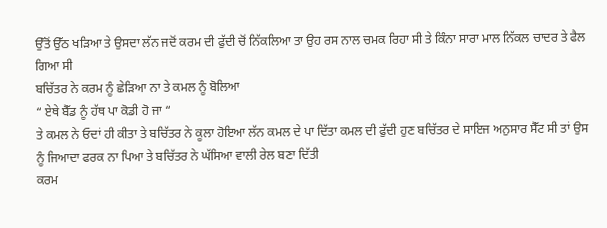ਉੱਤੋਂ ਉੱਠ ਖੜਿਆ ਤੇ ਉਸਦਾ ਲੱਨ ਜਦੋਂ ਕਰਮ ਦੀ ਫੁੱਦੀ ਚੋਂ ਨਿੱਕਲਿਆ ਤਾ ਉਹ ਰਸ ਨਾਲ ਚਮਕ ਰਿਹਾ ਸੀ ਤੇ ਕਿੰਨਾ ਸਾਰਾ ਮਾਲ ਨਿੱਕਲ ਚਾਦਰ ਤੇ ਫੈਲ ਗਿਆ ਸੀ
ਬਚਿੱਤਰ ਨੇ ਕਰਮ ਨੂੰ ਛੇੜਿਆ ਨਾ ਤੇ ਕਮਲ ਨੂੰ ਬੋਲਿਆ
“ ਏਥੇ ਬੈੱਡ ਨੂੰ ਹੱਥ ਪਾ ਕੋਡੀ ਹੋ ਜਾ “
ਤੇ ਕਮਲ ਨੇ ਓਦਾਂ ਹੀ ਕੀਤਾ ਤੇ ਬਚਿੱਤਰ ਨੇ ਕੂਲਾ ਹੋਇਆ ਲੱਨ ਕਮਲ ਦੇ ਪਾ ਦਿੱਤਾ ਕਮਲ ਦੀ ਫੁੱਦੀ ਹੁਣ ਬਚਿੱਤਰ ਦੇ ਸਾਇਜ ਅਨੁਸਾਰ ਸੈੱਟ ਸੀ ਤਾਂ ਉਸ ਨੂੰ ਜਿਆਦਾ ਫਰਕ ਨਾ ਪਿਆ ਤੇ ਬਚਿੱਤਰ ਨੇ ਘੱਸਿਆ ਵਾਲੀ ਰੇਲ ਬਣਾ ਦਿੱਤੀ
ਕਰਮ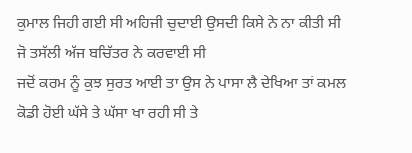ਕੁਮਾਲ ਜਿਹੀ ਗਈ ਸੀ ਅਹਿਜੀ ਚੁਦਾਈ ਉਸਦੀ ਕਿਸੇ ਨੇ ਨਾ ਕੀਤੀ ਸੀ ਜੋ ਤਸੱਲੀ ਅੱਜ ਬਚਿੱਤਰ ਨੇ ਕਰਵਾਈ ਸੀ
ਜਦੋਂ ਕਰਮ ਨੂੰ ਕੁਝ ਸੁਰਤ ਆਈ ਤਾ ਉਸ ਨੇ ਪਾਸਾ ਲੈ ਦੇਖਿਆ ਤਾਂ ਕਮਲ ਕੋਡੀ ਹੋਈ ਘੱਸੇ ਤੇ ਘੱਸਾ ਖਾ ਰਹੀ ਸੀ ਤੇ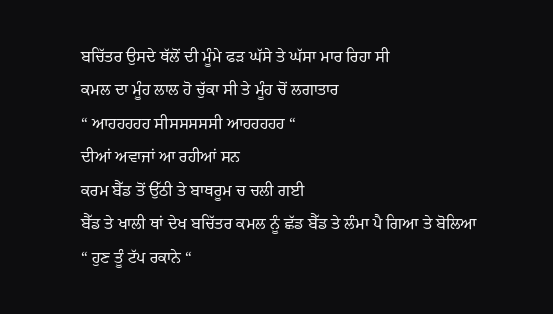ਬਚਿੱਤਰ ਉਸਦੇ ਥੱਲੋਂ ਦੀ ਮੂੰਮੇ ਫੜ ਘੱਸੇ ਤੇ ਘੱਸਾ ਮਾਰ ਰਿਹਾ ਸੀ
ਕਮਲ ਦਾ ਮੂੰਹ ਲਾਲ ਹੋ ਚੁੱਕਾ ਸੀ ਤੇ ਮੂੰਹ ਚੋਂ ਲਗਾਤਾਰ
“ ਆਹਹਹਹਹ ਸੀਸਸਸਸਸੀ ਆਹਹਹਹਹ “
ਦੀਆਂ ਅਵਾਜਾਂ ਆ ਰਹੀਆਂ ਸਨ
ਕਰਮ ਬੈੱਡ ਤੋਂ ਉੱਠੀ ਤੇ ਬਾਥਰੂਮ ਚ ਚਲੀ ਗਈ
ਬੈੱਡ ਤੇ ਖਾਲੀ ਥਾਂ ਦੇਖ ਬਚਿੱਤਰ ਕਮਲ ਨੂੰ ਛੱਡ ਬੈੱਡ ਤੇ ਲੰਮਾ ਪੈ ਗਿਆ ਤੇ ਬੋਲਿਆ
“ ਹੁਣ ਤੂੰ ਟੱਪ ਰਕਾਨੇ “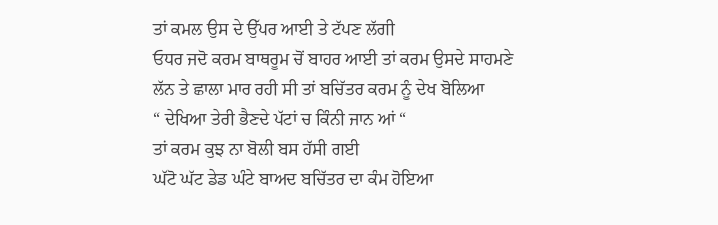ਤਾਂ ਕਮਲ ਉਸ ਦੇ ਉੱਪਰ ਆਈ ਤੇ ਟੱਪਣ ਲੱਗੀ
ਓਧਰ ਜਦੋ ਕਰਮ ਬਾਥਰੂਮ ਚੋਂ ਬਾਹਰ ਆਈ ਤਾਂ ਕਰਮ ਉਸਦੇ ਸਾਹਮਣੇ ਲੱਨ ਤੇ ਛਾਲਾ ਮਾਰ ਰਹੀ ਸੀ ਤਾਂ ਬਚਿੱਤਰ ਕਰਮ ਨੂੰ ਦੇਖ ਬੋਲਿਆ
“ ਦੇਖਿਆ ਤੇਰੀ ਭੈਣਦੇ ਪੱਟਾਂ ਚ ਕਿੰਨੀ ਜਾਨ ਆਂ “
ਤਾਂ ਕਰਮ ਕੁਝ ਨਾ ਬੋਲੀ ਬਸ ਹੱਸੀ ਗਈ
ਘੱਟੋ ਘੱਟ ਡੇਡ ਘੰਟੇ ਬਾਅਦ ਬਚਿੱਤਰ ਦਾ ਕੰਮ ਹੋਇਆ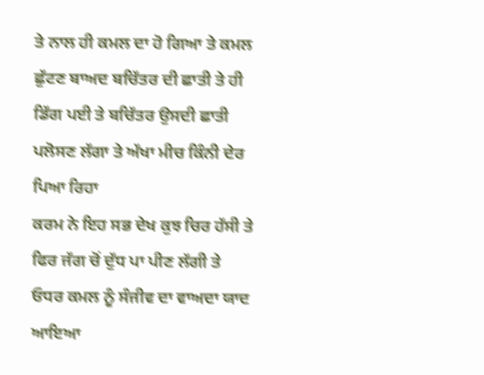ਤੇ ਨਾਲ ਹੀ ਕਮਲ ਦਾ ਹੋ ਗਿਆ ਤੇ ਕਮਲ ਛੁੱਟਣ ਬਾਅਦ ਬਚਿੱਤਰ ਦੀ ਛਾਤੀ ਤੇ ਹੀ ਡਿੱਗ ਪਈ ਤੇ ਬਚਿੱਤਰ ਉਸਦੀ ਛਾਤੀ ਪਲੋਸਣ ਲੱਗਾ ਤੇ ਅੱਖਾ ਮੀਚ ਕਿੰਨੀ ਦੇਰ ਪਿਆ ਰਿਹਾ
ਕਰਮ ਨੇ ਇਹ ਸਭ ਦੇਖ ਕੁਝ ਚਿਰ ਹੱਸੀ ਤੇ ਫਿਰ ਜੱਗ ਚੋਂ ਦੁੱਧ ਪਾ ਪੀਣ ਲੱਗੀ ਤੇ ਓਧਰ ਕਮਲ ਨੂੰ ਸੰਜੀਵ ਦਾ ਵਾਅਦਾ ਯਾਦ ਆਇਆ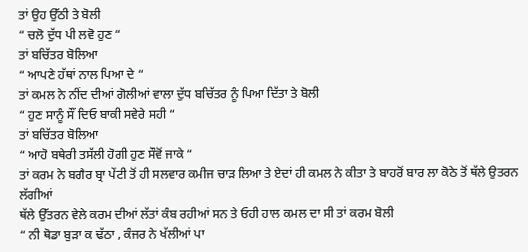ਤਾਂ ਉਹ ਉੱਠੀ ਤੇ ਬੋਲੀ
“ ਚਲੋ ਦੁੱਧ ਪੀ ਲਵੋ ਹੁਣ “
ਤਾਂ ਬਚਿੱਤਰ ਬੋਲਿਆ
“ ਆਪਣੇ ਹੱਥਾਂ ਨਾਲ ਪਿਆ ਦੇ “
ਤਾਂ ਕਮਲ ਨੇ ਨੀਂਦ ਦੀਆਂ ਗੋਲੀਆਂ ਵਾਲਾ ਦੁੱਧ ਬਚਿੱਤਰ ਨੂੰ ਪਿਆ ਦਿੱਤਾ ਤੇ ਬੋਲੀ
“ ਹੁਣ ਸਾਨੂੰ ਸੌਂ ਦਿਓ ਬਾਕੀ ਸਵੇਰੇ ਸਹੀ “
ਤਾਂ ਬਚਿੱਤਰ ਬੋਲਿਆ
“ ਆਹੋ ਬਥੇਰੀ ਤਸੱਲੀ ਹੋਗੀ ਹੁਣ ਸੌਵੋਂ ਜਾਕੇ “
ਤਾਂ ਕਰਮ ਨੇ ਬਗੈਰ ਬ੍ਰਾ ਪੇਂਟੀ ਤੋਂ ਹੀ ਸਲਵਾਰ ਕਮੀਜ ਚਾੜ ਲਿਆ ਤੇ ਏਦਾਂ ਹੀ ਕਮਲ ਨੇ ਕੀਤਾ ਤੇ ਬਾਹਰੋਂ ਬਾਰ ਲਾ ਕੋਠੇ ਤੋਂ ਥੱਲੇ ਉਤਰਨ ਲੱਗੀਆਂ
ਥੱਲੇ ਉੱਤਰਨ ਵੇਲੇ ਕਰਮ ਦੀਆਂ ਲੱਤਾਂ ਕੰਬ ਰਹੀਆਂ ਸਨ ਤੇ ਓਹੀ ਹਾਲ ਕਮਲ ਦਾ ਸੀ ਤਾਂ ਕਰਮ ਬੋਲੀ
“ ਨੀ ਥੋਡਾ ਬੁੜਾ ਕ ਢੱਠਾ , ਕੰਜਰ ਨੇ ਖੱਲੀਆਂ ਪਾ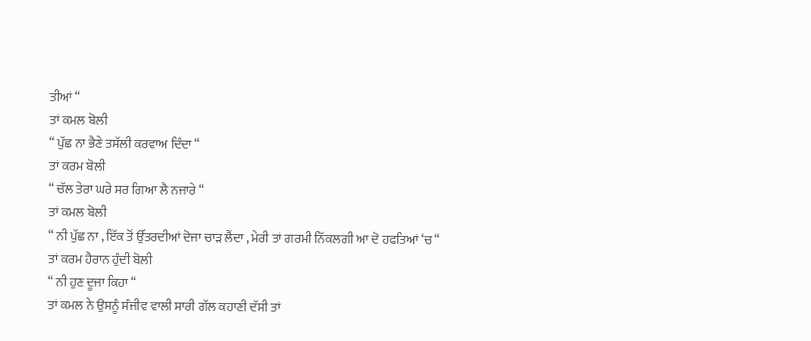ਤੀਆਂ “
ਤਾਂ ਕਮਲ ਬੋਲੀ
“ ਪੁੱਛ ਨਾ ਭੈਣੇ ਤਸੱਲੀ ਕਰਵਾਅ ਦਿੰਦਾ “
ਤਾਂ ਕਰਮ ਬੋਲੀ
“ ਚੱਲ ਤੇਰਾ ਘਰੇ ਸਰ ਗਿਆ ਲੈ ਨਜਾਰੇ “
ਤਾਂ ਕਮਲ ਬੋਲੀ
“ ਨੀ ਪੁੱਛ ਨਾ , ਇੱਕ ਤੋਂ ਉੱਤਰਦੀਆਂ ਦੋਜਾ ਚਾੜ ਲੈਂਦਾ , ਮੇਰੀ ਤਾਂ ਗਰਮੀ ਨਿੱਕਲਗੀ ਆ ਦੋ ਹਫਤਿਆਂ ‘ਚ “
ਤਾਂ ਕਰਮ ਹੈਰਾਨ ਹੁੰਦੀ ਬੋਲੀ
“ ਨੀ ਹੁਣ ਦੂਜਾ ਕਿਹਾ “
ਤਾਂ ਕਮਲ ਨੇ ਉਸਨੂੰ ਸੰਜੀਵ ਵਾਲੀ ਸਾਰੀ ਗੱਲ ਕਹਾਣੀ ਦੱਸੀ ਤਾਂ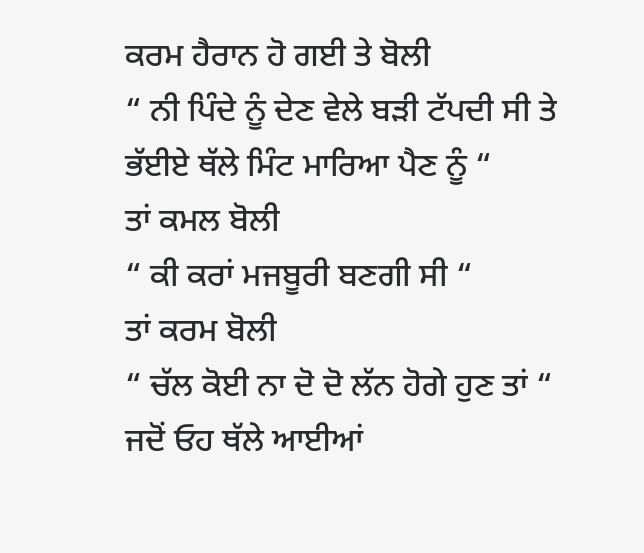ਕਰਮ ਹੈਰਾਨ ਹੋ ਗਈ ਤੇ ਬੋਲੀ
“ ਨੀ ਪਿੰਦੇ ਨੂੰ ਦੇਣ ਵੇਲੇ ਬੜੀ ਟੱਪਦੀ ਸੀ ਤੇ ਭੱਈਏ ਥੱਲੇ ਮਿੰਟ ਮਾਰਿਆ ਪੈਣ ਨੂੰ “
ਤਾਂ ਕਮਲ ਬੋਲੀ
“ ਕੀ ਕਰਾਂ ਮਜਬੂਰੀ ਬਣਗੀ ਸੀ “
ਤਾਂ ਕਰਮ ਬੋਲੀ
“ ਚੱਲ ਕੋਈ ਨਾ ਦੋ ਦੋ ਲੱਨ ਹੋਗੇ ਹੁਣ ਤਾਂ “
ਜਦੋਂ ਓਹ ਥੱਲੇ ਆਈਆਂ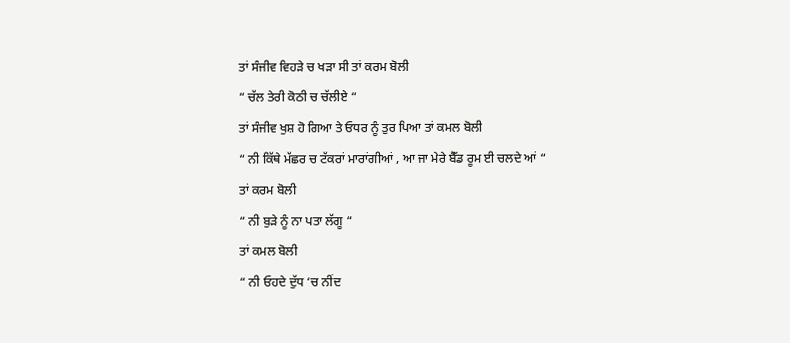ਤਾਂ ਸੰਜੀਵ ਵਿਹੜੇ ਚ ਖੜਾ ਸੀ ਤਾਂ ਕਰਮ ਬੋਲੀ
“ ਚੱਲ ਤੇਰੀ ਕੋਠੀ ਚ ਚੱਲੀਏ “
ਤਾਂ ਸੰਜੀਵ ਖੁਸ਼ ਹੋ ਗਿਆ ਤੇ ਓਧਰ ਨੂੰ ਤੁਰ ਪਿਆ ਤਾਂ ਕਮਲ ਬੋਲੀ
“ ਨੀ ਕਿੱਥੇ ਮੱਛਰ ਚ ਟੱਕਰਾਂ ਮਾਰਾਂਗੀਆਂ , ਆ ਜਾ ਮੇਰੇ ਬੈੱਡ ਰੂਮ ਈ ਚਲਦੇ ਆਂ “
ਤਾਂ ਕਰਮ ਬੋਲੀ
“ ਨੀ ਬੁੜੇ ਨੂੰ ਨਾ ਪਤਾ ਲੱਗੂ “
ਤਾਂ ਕਮਲ ਬੋਲੀ
“ ਨੀ ਓਹਦੇ ਦੁੱਧ ‘ਚ ਨੀਂਦ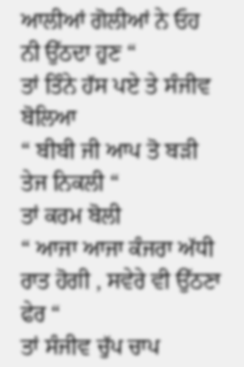ਆਲੀਆਂ ਗੋਲੀਆਂ ਨੇ ਓਹ ਨੀ ਉੱਠਦਾ ਹੁਣ “
ਤਾਂ ਤਿੰਨੇ ਹੱਸ ਪਏ ਤੇ ਸੰਜੀਵ ਬੋਲਿਆ
“ ਬੀਬੀ ਜੀ ਆਪ ਤੋ ਬੜੀ ਤੇਜ ਨਿਕਲੀ “
ਤਾਂ ਕਰਮ ਬੋਲੀ
“ ਆਜਾ ਆਜਾ ਕੰਜਰਾ ਅੱਧੀ ਰਾਤ ਹੋਗੀ , ਸਵੇਰੇ ਵੀ ਉੱਠਣਾ ਫੇਰ “
ਤਾਂ ਸੰਜੀਵ ਚੁੱਪ ਚਾਪ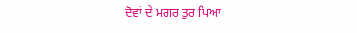ਦੋਵਾਂ ਦੇ ਮਗਰ ਤੁਰ ਪਿਆ